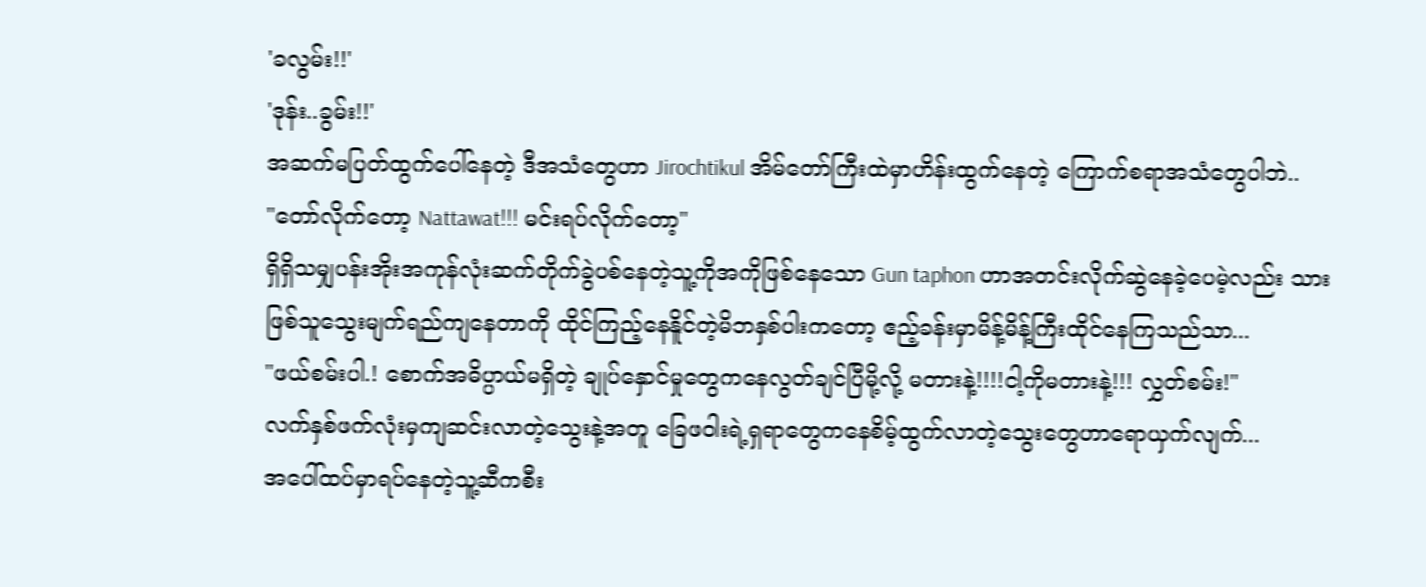'ခလွမ်း!!'
'ဒုန်း..ခွမ်း!!'
အဆက်မပြတ်ထွက်ပေါ်နေတဲ့ ဒီအသံတွေဟာ Jirochtikul အိမ်တော်ကြီးထဲမှာဟိန်းထွက်နေတဲ့ ကြောက်စရာအသံတွေပါဘဲ..
"တော်လိုက်တော့ Nattawat!!! မင်းရပ်လိုက်တော့"
ရှိရှိသမျှပန်းအိုးအကုန်လုံးဆက်တိုက်ခွဲပစ်နေတဲ့သူ့ကိုအကိုဖြစ်နေသော Gun taphon ဟာအတင်းလိုက်ဆွဲနေခဲ့ပေမဲ့လည်း သားဖြစ်သူသွေးမျက်ရည်ကျနေတာကို ထိုင်ကြည့်နေနိူင်တဲ့မိဘနှစ်ပါးကတော့ ဧည့်ခန်းမှာမိန့်မိန့်ကြီးထိုင်နေကြသည်သာ...
"ဖယ်စမ်းပါ.! စောက်အဓိပ္ပာယ်မရှိတဲ့ ချုပ်နှောင်မှုတွေကနေလွတ်ချင်ပြီမို့လို့ မတားနဲ့!!!!ငါ့ကိုမတားနဲ့!!! လွှတ်စမ်း!"
လက်နှစ်ဖက်လုံးမှကျဆင်းလာတဲ့သွေးနဲ့အတူ ခြေဖဝါးရဲ့ရှရာတွေကနေစိမ့်ထွက်လာတဲ့သွေးတွေဟာရောယှက်လျက်...
အပေါ်ထပ်မှာရပ်နေတဲ့သူ့ဆီကစီး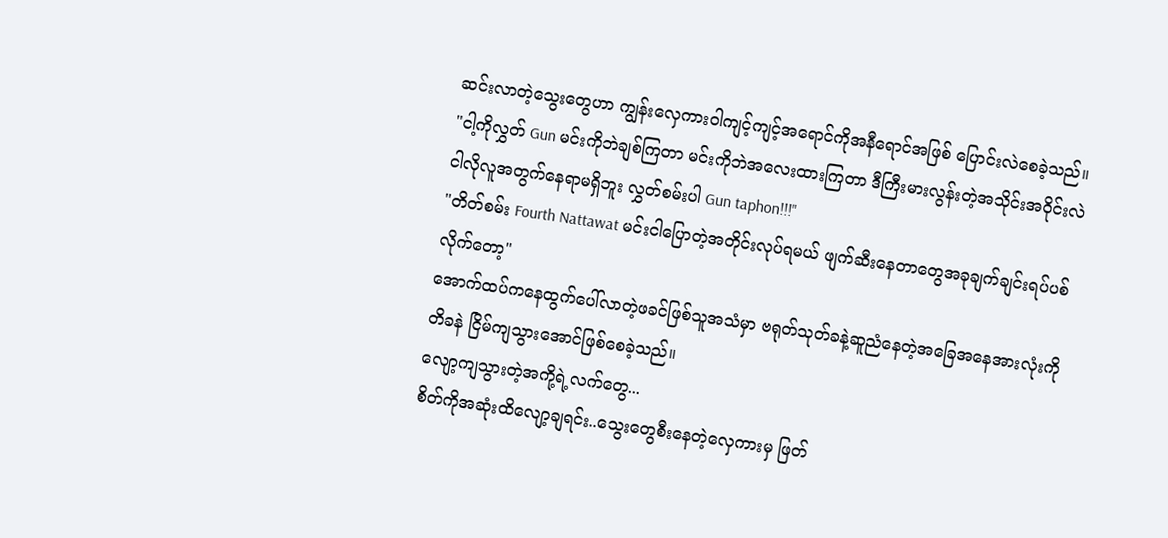ဆင်းလာတဲ့သွေးတွေဟာ ကျွန်းလှေကားဝါကျင့်ကျင့်အရောင်ကိုအနီရောင်အဖြစ် ပြောင်းလဲစေခဲ့သည်။
"ငါ့ကိုလွှတ် Gun မင်းကိုဘဲချစ်ကြတာ မင်းကိုဘဲအလေးထားကြတာ ဒီကြီးမားလွန်းတဲ့အသိုင်းအဝိုင်းလဲ ငါလိုလူအတွက်နေရာမရှိဘူး လွှတ်စမ်းပါ Gun taphon!!!"
"တိတ်စမ်း Fourth Nattawat မင်းငါပြောတဲ့အတိုင်းလုပ်ရမယ် ဖျက်ဆီးနေတာတွေအခုချက်ချင်းရပ်ပစ်လိုက်တော့"
အောက်ထပ်ကနေထွက်ပေါ်လာတဲ့ဖခင်ဖြစ်သူအသံမှာ ဗရုတ်သုတ်ခနဲ့ဆူညံနေတဲ့အခြေအနေအားလုံးကိုတိခနဲ ငြိမ်ကျသွားအောင်ဖြစ်စေခဲ့သည်။
လျော့ကျသွားတဲ့အကို့ရဲ့လက်တွေ...
စိတ်ကိုအဆုံးထိလျော့ချရင်း..သွေးတွေစီးနေတဲ့လှေကားမှ ဖြတ်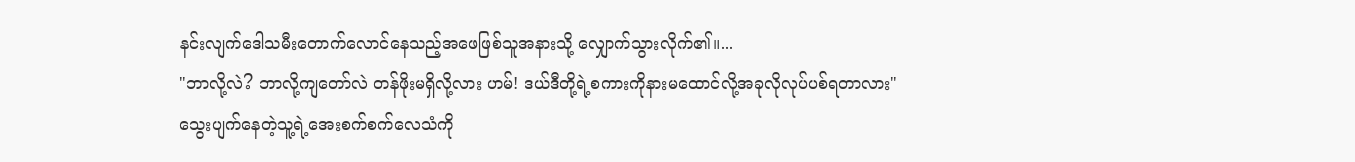နင်းလျက်ဒေါသမီးတောက်လောင်နေသည့်အဖေဖြစ်သူအနားသို့ လျှောက်သွားလိုက်၏။...
"ဘာလို့လဲ? ဘာလို့ကျတော်လဲ တန်ဖိုးမရှိလို့လား ဟမ်! ဒယ်ဒီတို့ရဲ့စကားကိုနားမထောင်လို့အခုလိုလုပ်ပစ်ရတာလား"
သွေးပျက်နေတဲ့သူ့ရဲ့အေးစက်စက်လေသံကို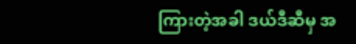ကြားတဲ့အခါ ဒယ်ဒီဆီမှ အ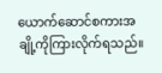ယောက်ဆောင်စကားအချို့ကိုကြားလိုက်ရသည်။